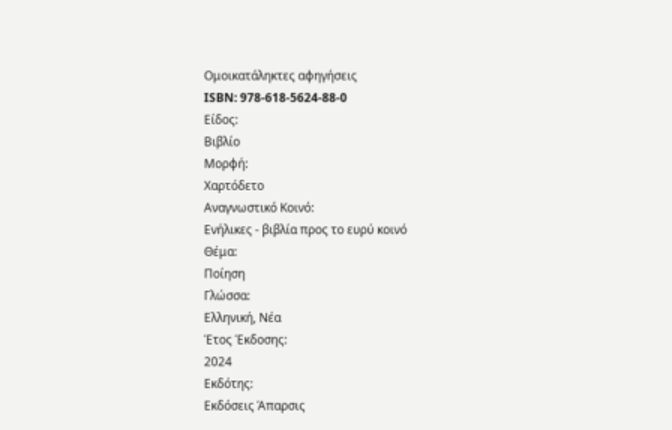Ομοικατάληκτες αφηγήσεις
ISBN: 978-618-5624-88-0
Είδος:
Βιβλίο
Μορφή:
Χαρτόδετο
Αναγνωστικό Κοινό:
Ενήλικες - βιβλία προς το ευρύ κοινό
Θέμα:
Ποίηση
Γλώσσα:
Ελληνική, Νέα
Έτος Έκδοσης:
2024
Εκδότης:
Εκδόσεις Άπαρσις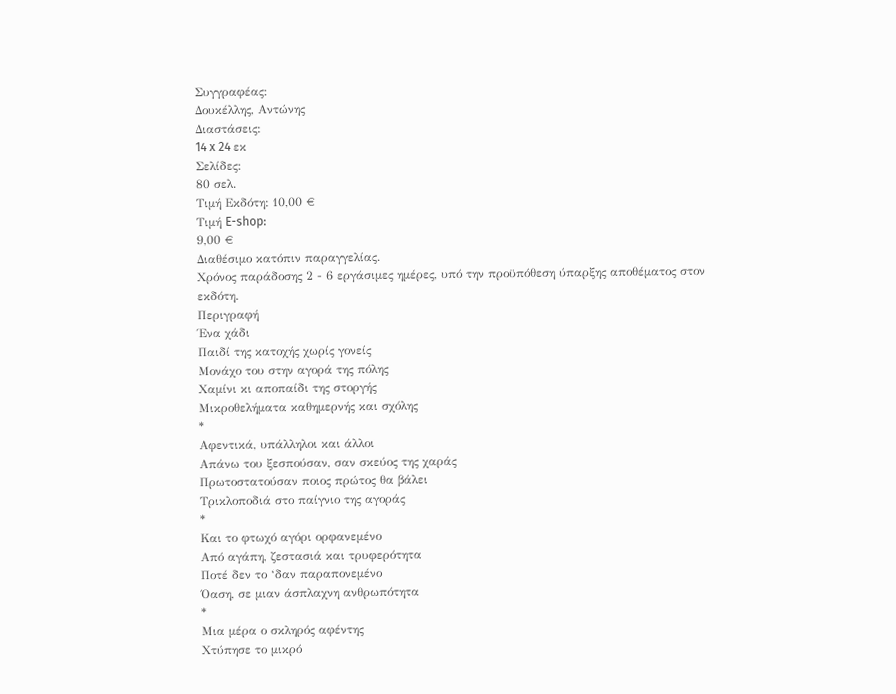Συγγραφέας:
Δουκέλλης, Αντώνης
Διαστάσεις:
14 x 24 εκ
Σελίδες:
80 σελ.
Τιμή Εκδότη: 10,00 €
Τιμή E-shop:
9,00 €
Διαθέσιμο κατόπιν παραγγελίας.
Χρόνος παράδοσης 2 - 6 εργάσιμες ημέρες, υπό την προϋπόθεση ύπαρξης αποθέματος στον εκδότη.
Περιγραφή
Ένα χάδι
Παιδί της κατοχής χωρίς γονείς
Μονάχο του στην αγορά της πόλης
Χαμίνι κι αποπαίδι της στοργής
Μικροθελήματα καθημερνής και σχόλης
*
Αφεντικά, υπάλληλοι και άλλοι
Απάνω του ξεσπούσαν, σαν σκεύος της χαράς
Πρωτοστατούσαν ποιος πρώτος θα βάλει
Τρικλοποδιά στο παίγνιο της αγοράς
*
Και το φτωχό αγόρι ορφανεμένο
Από αγάπη, ζεστασιά και τρυφερότητα
Ποτέ δεν το ‘δαν παραπονεμένο
Όαση, σε μιαν άσπλαχνη ανθρωπότητα
*
Μια μέρα ο σκληρός αφέντης
Χτύπησε το μικρό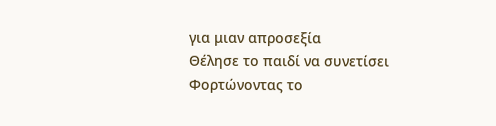για μιαν απροσεξία
Θέλησε το παιδί να συνετίσει
Φορτώνοντας το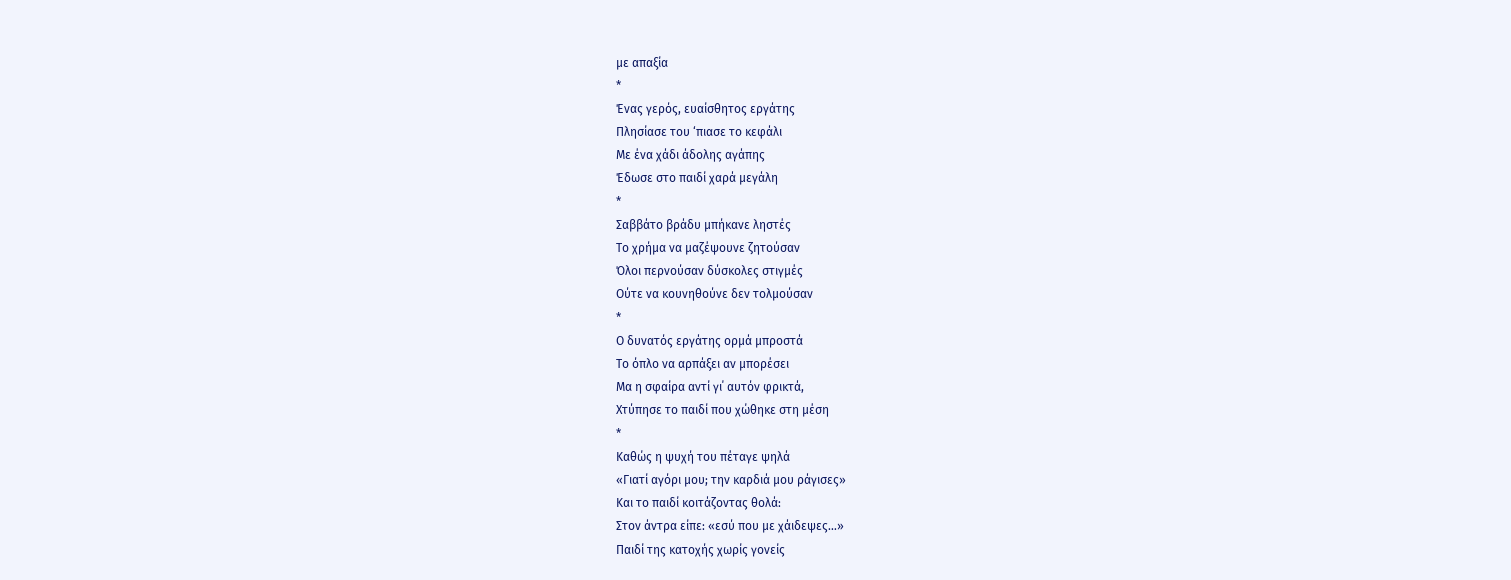με απαξία
*
Ένας γερός, ευαίσθητος εργάτης
Πλησίασε του ‘πιασε το κεφάλι
Με ένα χάδι άδολης αγάπης
Έδωσε στο παιδί χαρά μεγάλη
*
Σαββάτο βράδυ μπήκανε ληστές
Το χρήμα να μαζέψουνε ζητούσαν
Όλοι περνούσαν δύσκολες στιγμές
Ούτε να κουνηθούνε δεν τολμούσαν
*
Ο δυνατός εργάτης ορμά μπροστά
Το όπλο να αρπάξει αν μπορέσει
Μα η σφαίρα αντί γι΄ αυτόν φρικτά,
Χτύπησε το παιδί που χώθηκε στη μέση
*
Καθώς η ψυχή του πέταγε ψηλά
«Γιατί αγόρι μου; την καρδιά μου ράγισες»
Και το παιδί κοιτάζοντας θολά:
Στον άντρα είπε: «εσύ που με χάιδεψες…»
Παιδί της κατοχής χωρίς γονείς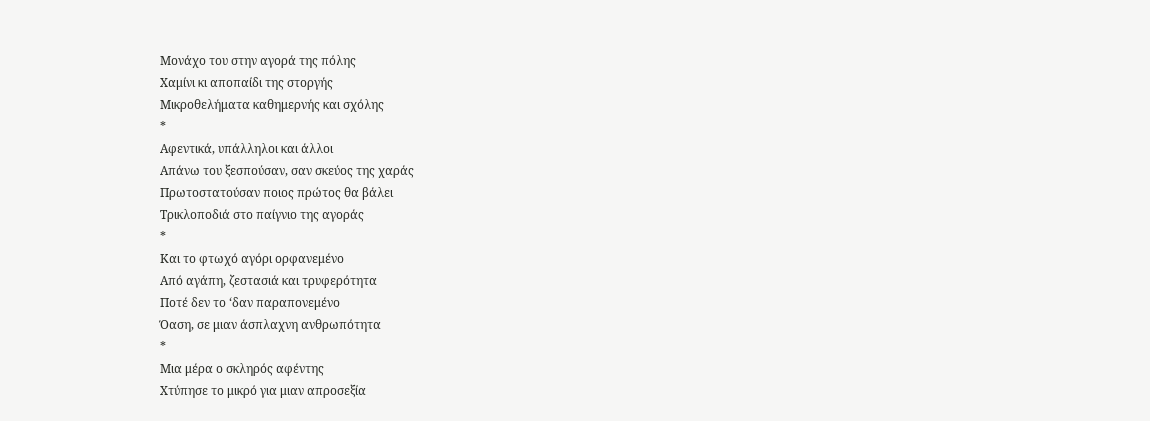Μονάχο του στην αγορά της πόλης
Χαμίνι κι αποπαίδι της στοργής
Μικροθελήματα καθημερνής και σχόλης
*
Αφεντικά, υπάλληλοι και άλλοι
Απάνω του ξεσπούσαν, σαν σκεύος της χαράς
Πρωτοστατούσαν ποιος πρώτος θα βάλει
Τρικλοποδιά στο παίγνιο της αγοράς
*
Και το φτωχό αγόρι ορφανεμένο
Από αγάπη, ζεστασιά και τρυφερότητα
Ποτέ δεν το ‘δαν παραπονεμένο
Όαση, σε μιαν άσπλαχνη ανθρωπότητα
*
Μια μέρα ο σκληρός αφέντης
Χτύπησε το μικρό για μιαν απροσεξία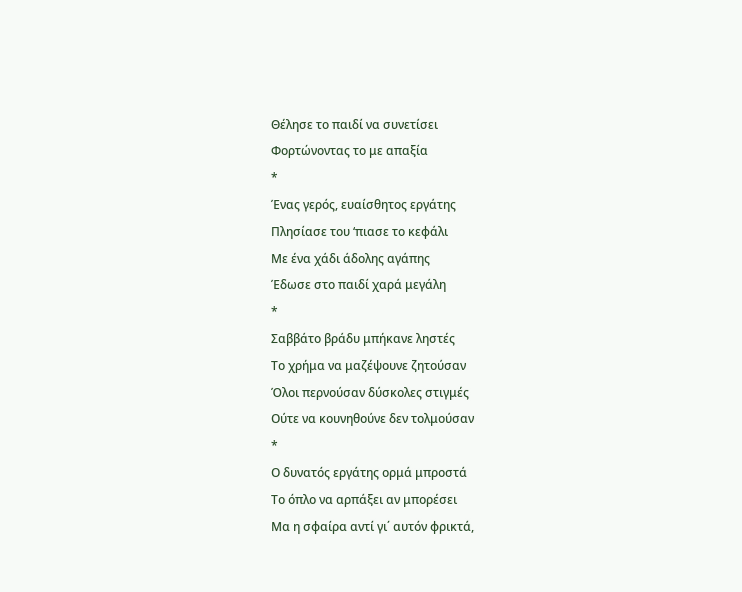Θέλησε το παιδί να συνετίσει
Φορτώνοντας το με απαξία
*
Ένας γερός, ευαίσθητος εργάτης
Πλησίασε του ‘πιασε το κεφάλι
Με ένα χάδι άδολης αγάπης
Έδωσε στο παιδί χαρά μεγάλη
*
Σαββάτο βράδυ μπήκανε ληστές
Το χρήμα να μαζέψουνε ζητούσαν
Όλοι περνούσαν δύσκολες στιγμές
Ούτε να κουνηθούνε δεν τολμούσαν
*
Ο δυνατός εργάτης ορμά μπροστά
Το όπλο να αρπάξει αν μπορέσει
Μα η σφαίρα αντί γι΄ αυτόν φρικτά,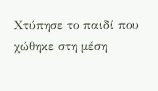Χτύπησε το παιδί που χώθηκε στη μέση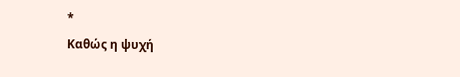*
Καθώς η ψυχή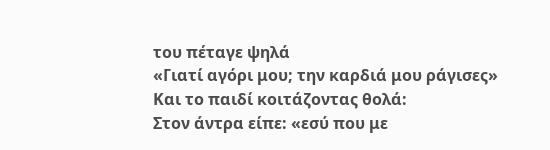του πέταγε ψηλά
«Γιατί αγόρι μου; την καρδιά μου ράγισες»
Και το παιδί κοιτάζοντας θολά:
Στον άντρα είπε: «εσύ που με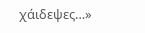χάιδεψες…»